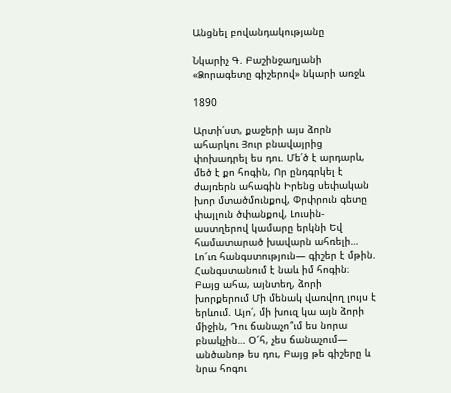Անցնել բովանդակությանը

Նկարիչ Գ. Բաշինջաղյանի «Ձորագետը գիշերով» նկարի առջև

1890

Արտի՛ստ, քաջերի այս ձորն ահարկու Յուր բնավայրից փոխադրել ես դու. Մե՛ծ է արդարև, մեծ է քո հոգին, Որ ընդգրկել է ժայռերն ահագին Իրենց սեփական խոր մտածմունքով, Փրփրուն գետը փայլուն ծփանքով, Լուսին-աստղերով կամարը երկնի Եվ համատարած խավարն ահռելի… Լո՜ւռ հանգստություն— գիշեր է մթին. Հանգստանում է նաև իմ հոգին։ Բայց ահա, այնտեղ, ձորի խորքերում Մի մենակ վառվող լույս է երևում. Այո՛, մի խուզ կա այն ձորի միջին, Դու ճանաչո՞ւմ ես նորա բնակչին… Օ՜հ, չես ճանաչում— անծանոթ ես դու, Բայց թե գիշերը և նրա հոգու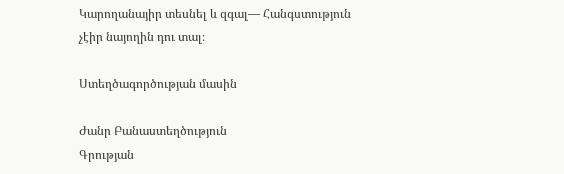Կարողանայիր տեսնել և զգալ— Հանգստություն չէիր նայողին դու տալ։

Ստեղծագործության մասին

Ժանր Բանաստեղծություն
Գրության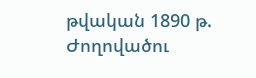թվական 1890 թ.
Ժողովածու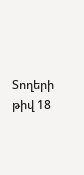Տողերի թիվ 18